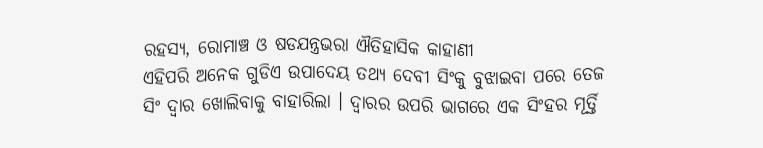ରହସ୍ୟ, ରୋମାଞ୍ଚ ଓ ଷଡଯନ୍ତ୍ରଭରା ଐତିହାସିକ କାହାଣୀ
ଏହିପରି ଅନେକ ଗୁଡିଏ ଉପାଦେୟ ତଥ୍ୟ ଦେବୀ ସିଂକୁ ବୁଝାଇବା ପରେ ତେଜ ସିଂ ଦ୍ୱାର ଖୋଲିବାକୁ ବାହାରିଲା । ଦ୍ଵାରର ଉପରି ଭାଗରେ ଏକ ସିଂହର ମୂର୍ତ୍ତି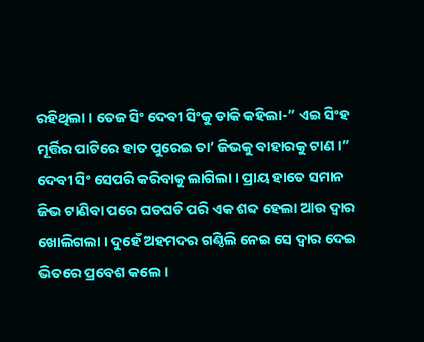ରହିଥିଲା । ତେଜ ସିଂ ଦେବୀ ସିଂକୁ ଡାକି କହିଲା-” ଏଇ ସିଂହ ମୂର୍ତ୍ତିର ପାଟିରେ ହାତ ପୁରେଇ ତା’ ଜିଭକୁ ବାହାରକୁ ଟାଣ ।” ଦେବୀ ସିଂ ସେପରି କରିବାକୁ ଲାଗିଲା । ପ୍ରାୟ ହାତେ ସମାନ ଜିଭ ଟାଣିବା ପରେ ଘଡଘଡି ପରି ଏକ ଶବ୍ଦ ହେଲା ଆଉ ଦ୍ୱାର ଖୋଲିଗଲା । ଦୁହେଁ ଅହମଦର ଗଣ୍ଠିଲି ନେଇ ସେ ଦ୍ୱାର ଦେଇ ଭିତରେ ପ୍ରବେଶ କଲେ ।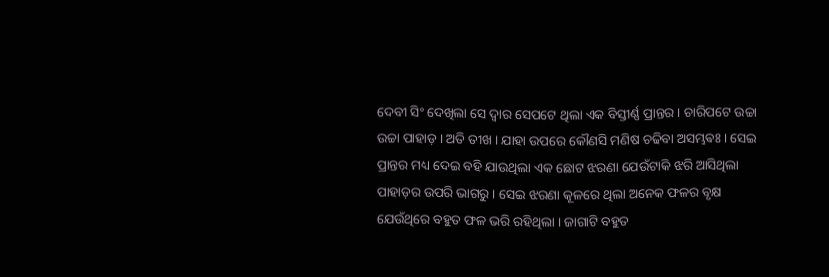ଦେବୀ ସିଂ ଦେଖିଲା ସେ ଦ୍ୱାର ସେପଟେ ଥିଲା ଏକ ବିସ୍ତୀର୍ଣ୍ଣ ପ୍ରାନ୍ତର । ଚାରିପଟେ ଉଚ୍ଚା ଉଚ୍ଚା ପାହାଡ଼ । ଅତି ତୀଖ । ଯାହା ଉପରେ କୌଣସି ମଣିଷ ଚଢିବା ଅସମ୍ଭଵଃ । ସେଇ ପ୍ରାନ୍ତର ମଧ୍ୟ ଦେଇ ବହି ଯାଉଥିଲା ଏକ ଛୋଟ ଝରଣା ଯେଉଁଟାକି ଝରି ଆସିଥିଲା ପାହାଡ଼ର ଉପରି ଭାଗରୁ । ସେଇ ଝରଣା କୂଳରେ ଥିଲା ଅନେକ ଫଳର ବୃକ୍ଷ ଯେଉଁଥିରେ ବହୁତ ଫଳ ଭରି ରହିଥିଲା । ଜାଗାଟି ବହୁତ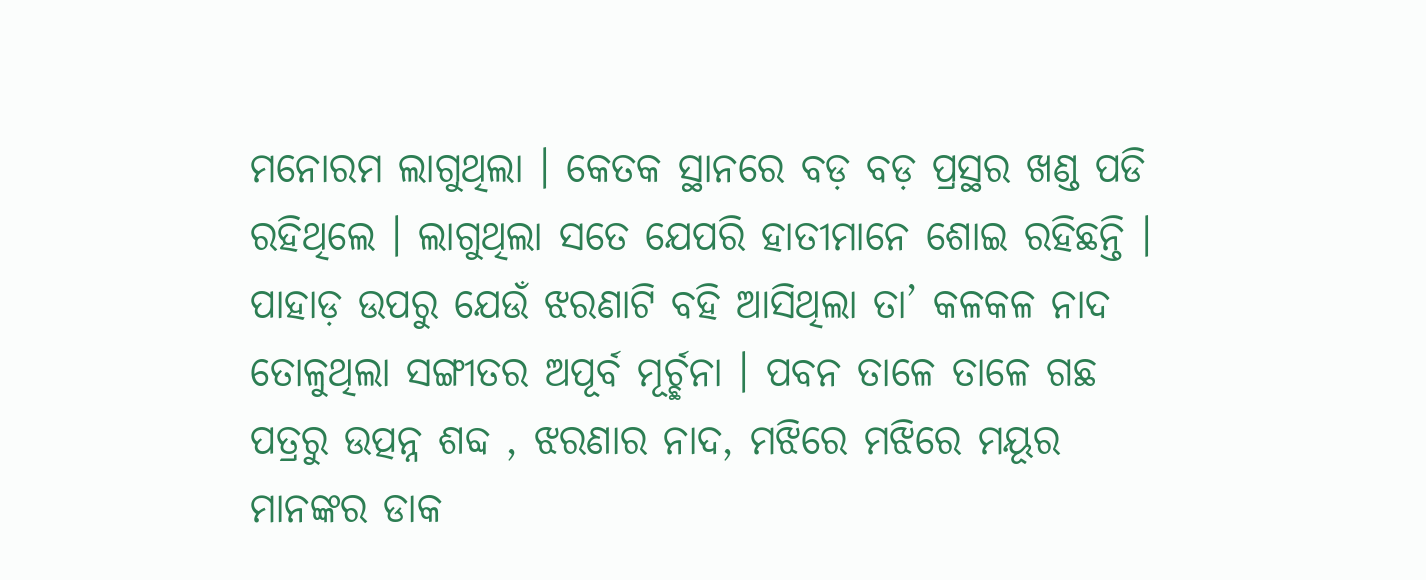ମନୋରମ ଲାଗୁଥିଲା । କେତକ ସ୍ଥାନରେ ବଡ଼ ବଡ଼ ପ୍ରସ୍ଥର ଖଣ୍ଡ ପଡି ରହିଥିଲେ । ଲାଗୁଥିଲା ସତେ ଯେପରି ହାତୀମାନେ ଶୋଇ ରହିଛନ୍ତି । ପାହାଡ଼ ଉପରୁ ଯେଉଁ ଝରଣାଟି ବହି ଆସିଥିଲା ତା’ କଳକଳ ନାଦ ତୋଳୁଥିଲା ସଙ୍ଗୀତର ଅପୂର୍ବ ମୂର୍ଚ୍ଛନା । ପବନ ତାଳେ ତାଳେ ଗଛ ପତ୍ରରୁ ଉତ୍ପନ୍ନ ଶବ୍ଦ , ଝରଣାର ନାଦ, ମଝିରେ ମଝିରେ ମୟୂର ମାନଙ୍କର ଡାକ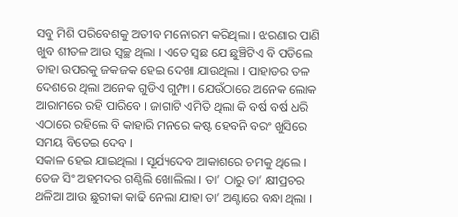ସବୁ ମିଶି ପରିବେଶକୁ ଅତୀବ ମନୋରମ କରିଥିଲା । ଝରଣାର ପାଣି ଖୁବ ଶୀତଳ ଆଉ ସ୍ୱଚ୍ଛ ଥିଲା । ଏତେ ସ୍ଵଛ ଯେ ଛୁଞ୍ଚିଟିଏ ବି ପଡିଲେ ତାହା ଉପରକୁ ଜକଜକ ହେଇ ଦେଖା ଯାଉଥିଲା । ପାହାଡର ତଳ ଦେଶରେ ଥିଲା ଅନେକ ଗୁଡିଏ ଗୁମ୍ଫା । ଯେଉଁଠାରେ ଅନେକ ଲୋକ ଆରାମରେ ରହି ପାରିବେ । ଜାଗାଟି ଏମିତି ଥିଲା କି ବର୍ଷ ବର୍ଷ ଧରି ଏଠାରେ ରହିଲେ ବି କାହାରି ମନରେ କଷ୍ଟ ହେବନି ବରଂ ଖୁସିରେ ସମୟ ବିତେଇ ଦେବ ।
ସକାଳ ହେଇ ଯାଇଥିଲା । ସୂର୍ଯ୍ୟଦେବ ଆକାଶରେ ଚମକୁ ଥିଲେ । ତେଜ ସିଂ ଅହମଦର ଗଣ୍ଠିଲି ଖୋଲିଲା । ତା’ ଠାରୁ ତା’ କ୍ଷୀପ୍ରଚର ଥଳିଆ ଆଉ ଛୁରୀକା କାଢି ନେଲା ଯାହା ତା’ ଅଣ୍ଟାରେ ବନ୍ଧା ଥିଲା ।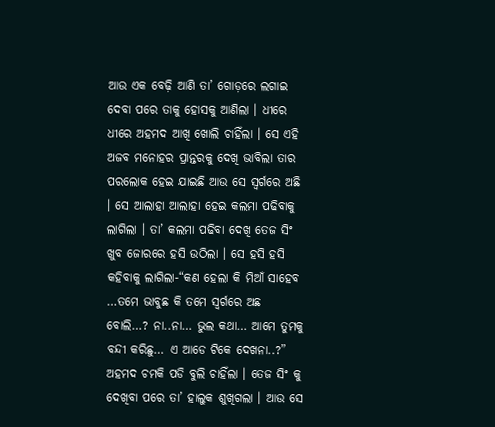ଆଉ ଏକ ବେଢ଼ି ଆଣି ତା’ ଗୋଡ଼ରେ ଲଗାଇ ଦେବା ପରେ ତାକୁ ହୋସକୁ ଆଣିଲା । ଧୀରେ ଧୀରେ ଅହମଦ ଆଖି ଖୋଲି ଚାହିଁଲା । ସେ ଏହି ଅଜବ ମନୋହର ପ୍ରାନ୍ତରକୁ ଦେଖି ଭାବିଲା ତାର ପରଲୋକ ହେଇ ଯାଇଛି ଆଉ ସେ ସ୍ଵର୍ଗରେ ଅଛି । ସେ ଆଲାହା ଆଲାହା ହେଇ କଲମା ପଢିବାକୁ ଲାଗିଲା । ତା’ କଲମା ପଢିବା ଦେଖି ତେଜ ସିଂ ଖୁବ ଜୋରରେ ହସି ଉଠିଲା । ସେ ହସି ହସି କହିବାକୁ ଲାଗିଲା-“କଣ ହେଲା କି ମିଆଁ ସାହେବ …ତମେ ଭାବୁଛ କି ତମେ ସ୍ଵର୍ଗରେ ଅଛ ବୋଲି…? ନା..ନା… ଭୁଲ କଥା… ଆମେ ତୁମକୁ ବନ୍ଦୀ କରିଛୁ… ଏ ଆଡେ ଟିକେ ଦେଖନା..?” ଅହମଦ ଚମକି ପଡି ବୁଲି ଚାହିଁଲା । ତେଜ ସିଂ କୁ ଦେଖିବା ପରେ ତା’ ହାଲୁକ ଶୁଖିଗଲା । ଆଉ ସେ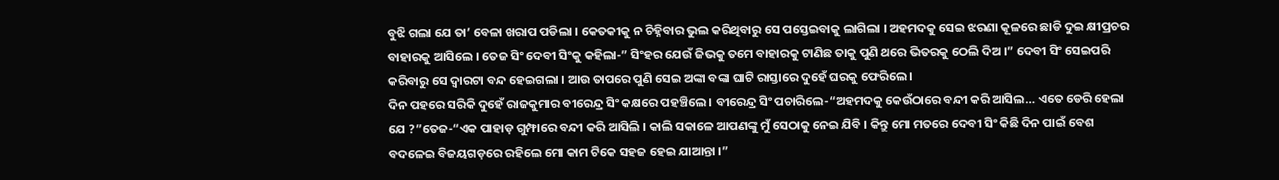ବୁଝି ଗଲା ଯେ ତା’ ବେଳା ଖରାପ ପଡିଲା । କେତକୀକୁ ନ ଚିହ୍ନିବାର ଭୁଲ କରିଥିବାରୁ ସେ ପସ୍ତେଇବାକୁ ଲାଗିଲା । ଅହମଦକୁ ସେଇ ଝରଣା କୂଳରେ ଛାଡି ଦୁଇ କ୍ଷୀପ୍ରଚର ବାହାରକୁ ଆସିଲେ । ତେଜ ସିଂ ଦେବୀ ସିଂକୁ କହିଲା-” ସିଂହର ଯେଉଁ ଜିଭକୁ ତମେ ବାହାରକୁ ଟାଣିଛ ତାକୁ ପୁଣି ଥରେ ଭିତରକୁ ଠେଲି ଦିଅ ।” ଦେବୀ ସିଂ ସେଇପରି କରିବାରୁ ସେ ଦ୍ୱାରଟା ବନ୍ଦ ହେଇଗଲା । ଆଉ ତାପରେ ପୁଣି ସେଇ ଅଙ୍କା ବଙ୍କା ଘାଟି ରାସ୍ତାରେ ଦୁହେଁ ଘରକୁ ଫେରିଲେ ।
ଦିନ ପହରେ ସରିକି ଦୁହେଁ ରାଜକୁମାର ବୀରେନ୍ଦ୍ର ସିଂ କକ୍ଷରେ ପହଞ୍ଚିଲେ । ବୀରେନ୍ଦ୍ର ସିଂ ପଚାରିଲେ-“ଅହମଦକୁ କେଉଁଠାରେ ବନ୍ଦୀ କରି ଆସିଲ… ଏତେ ଡେରି ହେଲା ଯେ ?”ତେଜ-“ଏକ ପାହାଡ଼ ଗୁମ୍ଫାରେ ବନ୍ଦୀ କରି ଆସିଲି । କାଲି ସକାଳେ ଆପଣଙ୍କୁ ମୁଁ ସେଠାକୁ ନେଇ ଯିବି । କିନ୍ତୁ ମୋ ମତରେ ଦେବୀ ସିଂ କିଛି ଦିନ ପାଇଁ ବେଶ ବଦଳେଇ ବିଜୟଗଡ଼ରେ ରହିଲେ ମୋ କାମ ଟିକେ ସହଜ ହେଇ ଯାଆନ୍ତା ।”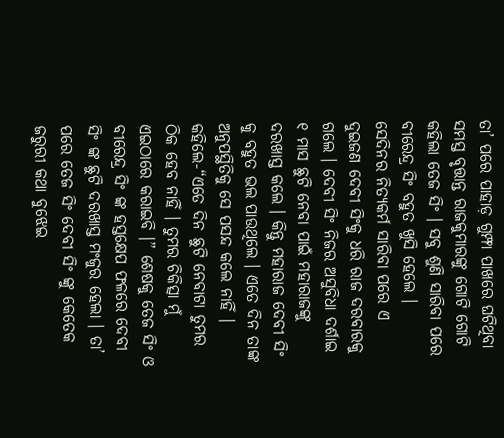ତା’ ପରେ ପାହାଡ଼ ଗୁମ୍ଫା ପାଖରେ ଘଟିଥିବା ସମସ୍ତ ବୃତ୍ତାନ୍ତ ରାଜକୁମାରଙ୍କୁ ଗୋଟି ଗୋଟି କହିଲା ତେଜ ସିଂ । ସବୁ ଶୁଣି ସାରିବା ପରେ ବୀରେନ୍ଦ୍ର ସିଂ ବହୁତ ଖୁସି ହେଲେ ।
ସେଦିନର ନିତ୍ୟକର୍ମ ସାରିବା ପରେ ଏ ଦୁଇଜଣ ଦେବୀ ସିଂକୁ ଧରି ରାଜ ଦରବାରକୁ ଗଲେ । ଦେବୀ ସିଂ ନିଜର ଅସୁବିଧା ଦର୍ଶାଇ ୧ ମାସ ଛୁଟି ନେବା ପାଇଁ ମହାରାଜଙ୍କୁ ଦରଖାସ୍ତ କଲେ । କିନ୍ତୁ ମହାରାଜ ଦେବୀ ସିଂ କୁ ବହୁତ ଭଲ ପାଉଥିଲେ । ଏତେ ଦିନ ତାଙ୍କ ଅନୁପସ୍ଥିତିକୁ ସେ ପସନ୍ଦ କଲେ ନାହିଁ । କହିଲେ-“ଏତେ ଦିନ ଛୁଟି ନେବାଟା ତୁମର ଠିକ ହେବ ନାହିଁ । ତୁମର ଚିକିତ୍ସା ମୁଁ ଏଇଠାରେ କରାଇବି ।” ଶେଷକୁ ତେଜ ସିଂ ଓ ବୀରେନ୍ଦ୍ର ସିଂ ଙ୍କ ହସ୍ତକ୍ଷେପ ଫଳରେ ଦେବୀ ସିଂ ଙ୍କ ଛୁଟି ଦରଖାସ୍ତ ମଂଜୁର ହେଲା । ତା’ ପରେ ତେଜ ସିଂ ଦେବୀ ସିଂ ଙ୍କୁ କେତେକ ଜରୁରୀ କଥା ବୁଝେଇ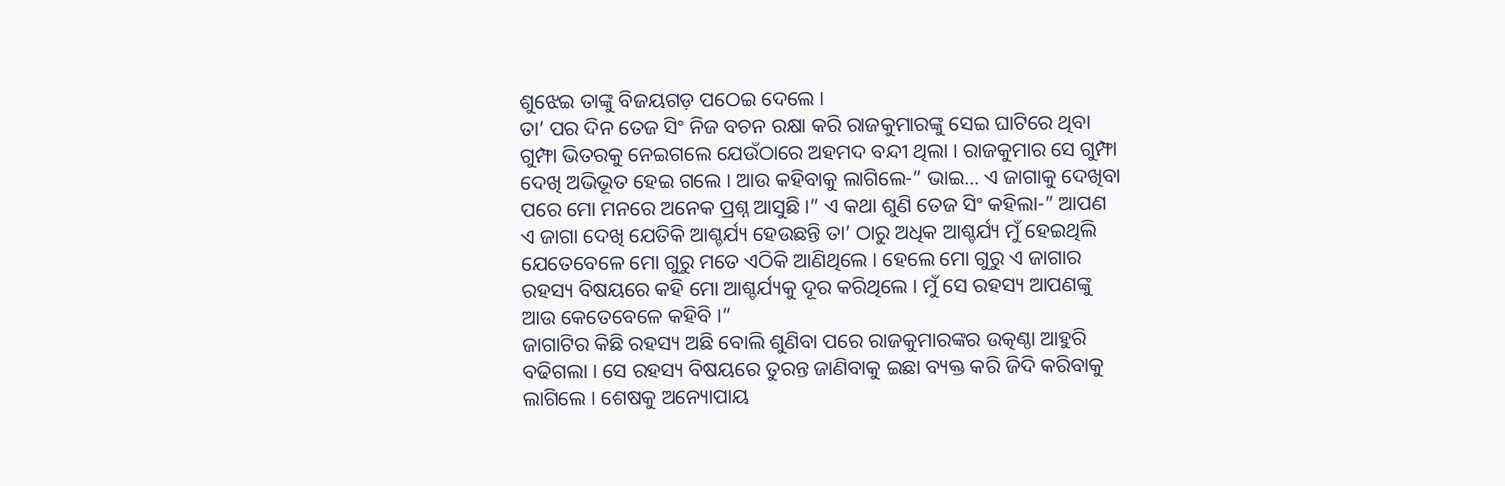ଶୁଝେଇ ତାଙ୍କୁ ବିଜୟଗଡ଼ ପଠେଇ ଦେଲେ ।
ତା’ ପର ଦିନ ତେଜ ସିଂ ନିଜ ବଚନ ରକ୍ଷା କରି ରାଜକୁମାରଙ୍କୁ ସେଇ ଘାଟିରେ ଥିବା ଗୁମ୍ଫା ଭିତରକୁ ନେଇଗଲେ ଯେଉଁଠାରେ ଅହମଦ ବନ୍ଦୀ ଥିଲା । ରାଜକୁମାର ସେ ଗୁମ୍ଫା ଦେଖି ଅଭିଭୂତ ହେଇ ଗଲେ । ଆଉ କହିବାକୁ ଲାଗିଲେ-” ଭାଇ… ଏ ଜାଗାକୁ ଦେଖିବା ପରେ ମୋ ମନରେ ଅନେକ ପ୍ରଶ୍ନ ଆସୁଛି ।” ଏ କଥା ଶୁଣି ତେଜ ସିଂ କହିଲା-” ଆପଣ ଏ ଜାଗା ଦେଖି ଯେତିକି ଆଶ୍ଚର୍ଯ୍ୟ ହେଉଛନ୍ତି ତା’ ଠାରୁ ଅଧିକ ଆଶ୍ଚର୍ଯ୍ୟ ମୁଁ ହେଇଥିଲି ଯେତେବେଳେ ମୋ ଗୁରୁ ମତେ ଏଠିକି ଆଣିଥିଲେ । ହେଲେ ମୋ ଗୁରୁ ଏ ଜାଗାର ରହସ୍ୟ ବିଷୟରେ କହି ମୋ ଆଶ୍ଚର୍ଯ୍ୟକୁ ଦୂର କରିଥିଲେ । ମୁଁ ସେ ରହସ୍ୟ ଆପଣଙ୍କୁ ଆଉ କେତେବେଳେ କହିବି ।”
ଜାଗାଟିର କିଛି ରହସ୍ୟ ଅଛି ବୋଲି ଶୁଣିବା ପରେ ରାଜକୁମାରଙ୍କର ଉତ୍କଣ୍ଠା ଆହୁରି ବଢିଗଲା । ସେ ରହସ୍ୟ ବିଷୟରେ ତୁରନ୍ତ ଜାଣିବାକୁ ଇଛା ବ୍ୟକ୍ତ କରି ଜିଦି କରିବାକୁ ଲାଗିଲେ । ଶେଷକୁ ଅନ୍ୟୋପାୟ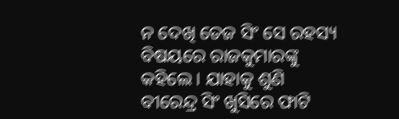ନ ଦେଖି ତେଜ ସିଂ ସେ ରହସ୍ୟ ବିଷୟରେ ରାଜକୁମାରଙ୍କୁ କହିଲେ । ଯାହାକୁ ଶୁଣି ବୀରେନ୍ଦ୍ର ସିଂ ଖୁସିରେ ଫାଟି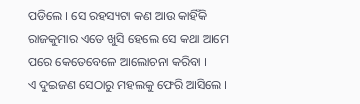ପଡିଲେ । ସେ ରହସ୍ୟଟା କଣ ଆଉ କାହିଁକି ରାଜକୁମାର ଏତେ ଖୁସି ହେଲେ ସେ କଥା ଆମେ ପରେ କେତେବେଳେ ଆଲୋଚନା କରିବା ।
ଏ ଦୁଇଜଣ ସେଠାରୁ ମହଲକୁ ଫେରି ଆସିଲେ ।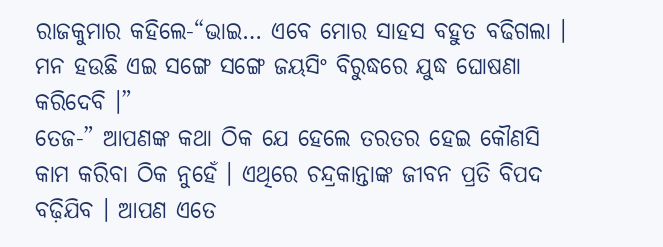ରାଜକୁମାର କହିଲେ-“ଭାଇ… ଏବେ ମୋର ସାହସ ବହୁତ ବଢିଗଲା । ମନ ହଉଛି ଏଇ ସଙ୍ଗେ ସଙ୍ଗେ ଜୟସିଂ ବିରୁଦ୍ଧରେ ଯୁଦ୍ଧ ଘୋଷଣା କରିଦେବି ।”
ତେଜ-” ଆପଣଙ୍କ କଥା ଠିକ ଯେ ହେଲେ ତରତର ହେଇ କୌଣସି କାମ କରିବା ଠିକ ନୁହେଁ । ଏଥିରେ ଚନ୍ଦ୍ରକାନ୍ତାଙ୍କ ଜୀବନ ପ୍ରତି ବିପଦ ବଢ଼ିଯିବ । ଆପଣ ଏତେ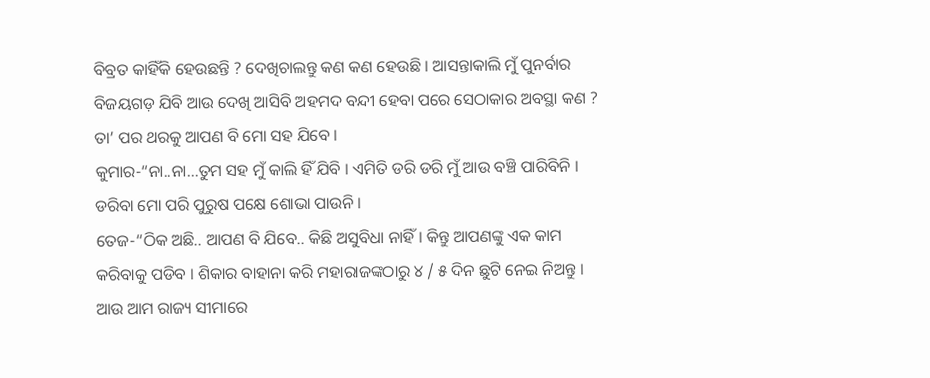ବିବ୍ରତ କାହିଁକି ହେଉଛନ୍ତି ? ଦେଖିଚାଲନ୍ତୁ କଣ କଣ ହେଉଛି । ଆସନ୍ତାକାଲି ମୁଁ ପୁନର୍ବାର ବିଜୟଗଡ଼ ଯିବି ଆଉ ଦେଖି ଆସିବି ଅହମଦ ବନ୍ଦୀ ହେବା ପରେ ସେଠାକାର ଅବସ୍ଥା କଣ ? ତା’ ପର ଥରକୁ ଆପଣ ବି ମୋ ସହ ଯିବେ ।
କୁମାର-“ନା..ନା…ତୁମ ସହ ମୁଁ କାଲି ହିଁ ଯିବି । ଏମିତି ଡରି ଡରି ମୁଁ ଆଉ ବଞ୍ଚି ପାରିବିନି । ଡରିବା ମୋ ପରି ପୁରୁଷ ପକ୍ଷେ ଶୋଭା ପାଉନି ।
ତେଜ-“ଠିକ ଅଛି.. ଆପଣ ବି ଯିବେ.. କିଛି ଅସୁବିଧା ନାହିଁ । କିନ୍ତୁ ଆପଣଙ୍କୁ ଏକ କାମ କରିବାକୁ ପଡିବ । ଶିକାର ବାହାନା କରି ମହାରାଜଙ୍କଠାରୁ ୪ / ୫ ଦିନ ଛୁଟି ନେଇ ନିଅନ୍ତୁ । ଆଉ ଆମ ରାଜ୍ୟ ସୀମାରେ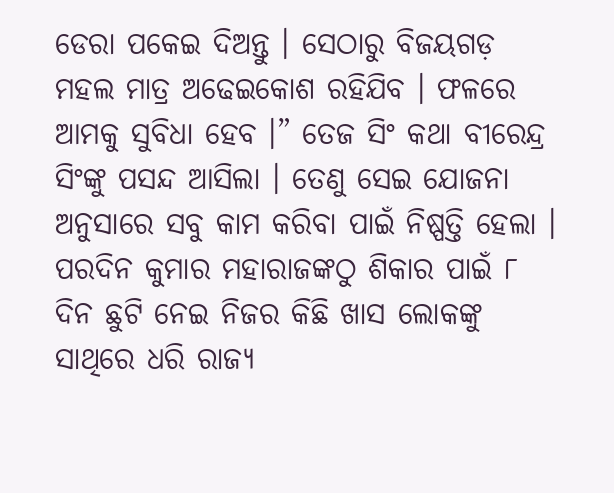ଡେରା ପକେଇ ଦିଅନ୍ତୁ । ସେଠାରୁ ବିଜୟଗଡ଼ ମହଲ ମାତ୍ର ଅଢେଇକୋଶ ରହିଯିବ । ଫଳରେ ଆମକୁ ସୁବିଧା ହେବ ।” ତେଜ ସିଂ କଥା ବୀରେନ୍ଦ୍ର ସିଂଙ୍କୁ ପସନ୍ଦ ଆସିଲା । ତେଣୁ ସେଇ ଯୋଜନା ଅନୁସାରେ ସବୁ କାମ କରିବା ପାଇଁ ନିଷ୍ପତ୍ତି ହେଲା ।
ପରଦିନ କୁମାର ମହାରାଜଙ୍କଠୁ ଶିକାର ପାଇଁ ୮ ଦିନ ଛୁଟି ନେଇ ନିଜର କିଛି ଖାସ ଲୋକଙ୍କୁ ସାଥିରେ ଧରି ରାଜ୍ୟ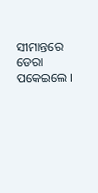ସୀମାନ୍ତରେ ଡେରା ପକେଇଲେ ।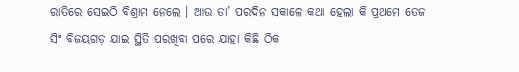ରାତିରେ ସେଇଠି ବିଶ୍ରାମ ନେଲେ । ଆଉ ତା’ ପରଦିନ ସକାଳେ କଥା ହେଲା କି ପ୍ରଥମେ ତେଜ ସିଂ ବିଜୟଗଡ଼ ଯାଇ ସ୍ଥିତି ପରଖିବା ପରେ ଯାହା କିଛି ଠିକ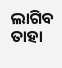ଲାଗିବ ତାହା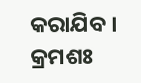କରାଯିବ ।
କ୍ରମଶଃ